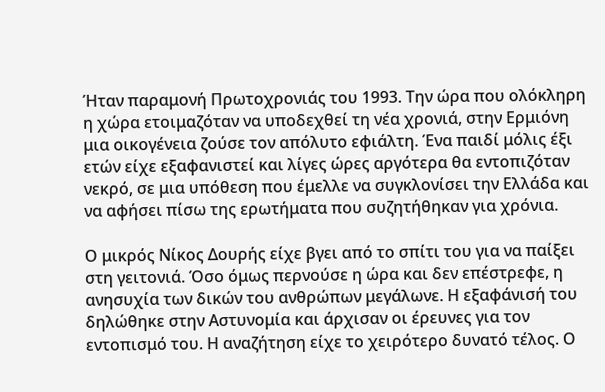Ήταν παραμονή Πρωτοχρονιάς του 1993. Την ώρα που ολόκληρη η χώρα ετοιμαζόταν να υποδεχθεί τη νέα χρονιά, στην Ερμιόνη μια οικογένεια ζούσε τον απόλυτο εφιάλτη. Ένα παιδί μόλις έξι ετών είχε εξαφανιστεί και λίγες ώρες αργότερα θα εντοπιζόταν νεκρό, σε μια υπόθεση που έμελλε να συγκλονίσει την Ελλάδα και να αφήσει πίσω της ερωτήματα που συζητήθηκαν για χρόνια.

Ο μικρός Νίκος Δουρής είχε βγει από το σπίτι του για να παίξει στη γειτονιά. Όσο όμως περνούσε η ώρα και δεν επέστρεφε, η ανησυχία των δικών του ανθρώπων μεγάλωνε. Η εξαφάνισή του δηλώθηκε στην Αστυνομία και άρχισαν οι έρευνες για τον εντοπισμό του. Η αναζήτηση είχε το χειρότερο δυνατό τέλος. Ο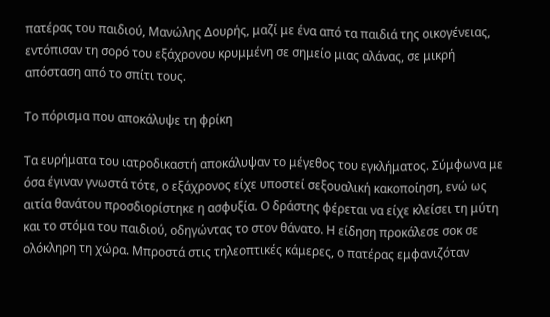πατέρας του παιδιού, Μανώλης Δουρής, μαζί με ένα από τα παιδιά της οικογένειας, εντόπισαν τη σορό του εξάχρονου κρυμμένη σε σημείο μιας αλάνας, σε μικρή απόσταση από το σπίτι τους.

Το πόρισμα που αποκάλυψε τη φρίκη

Τα ευρήματα του ιατροδικαστή αποκάλυψαν το μέγεθος του εγκλήματος. Σύμφωνα με όσα έγιναν γνωστά τότε, ο εξάχρονος είχε υποστεί σεξουαλική κακοποίηση, ενώ ως αιτία θανάτου προσδιορίστηκε η ασφυξία. Ο δράστης φέρεται να είχε κλείσει τη μύτη και το στόμα του παιδιού, οδηγώντας το στον θάνατο. Η είδηση προκάλεσε σοκ σε ολόκληρη τη χώρα. Μπροστά στις τηλεοπτικές κάμερες, ο πατέρας εμφανιζόταν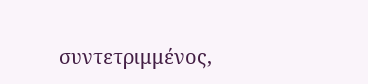συντετριμμένος,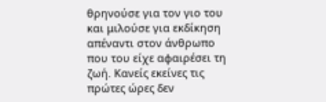θρηνούσε για τον γιο του και μιλούσε για εκδίκηση απέναντι στον άνθρωπο που του είχε αφαιρέσει τη ζωή. Κανείς εκείνες τις πρώτες ώρες δεν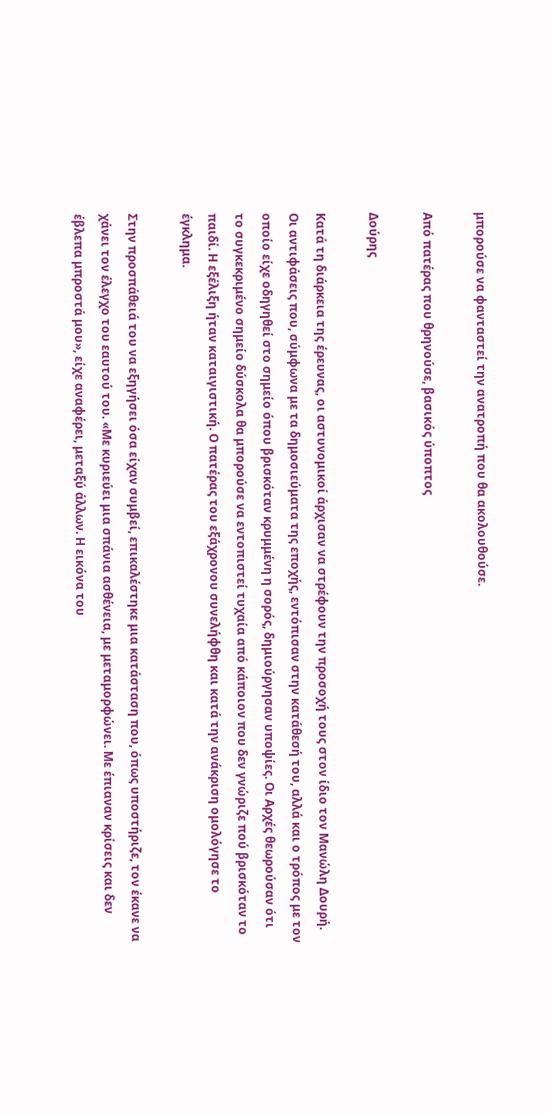μπορούσε να φανταστεί την ανατροπή που θα ακολουθούσε.

Από πατέρας που θρηνούσε, βασικός ύποπτος

Δούρης

Κατά τη διάρκεια της έρευνας, οι αστυνομικοί άρχισαν να στρέφουν την προσοχή τους στον ίδιο τον Μανώλη Δουρή. Οι αντιφάσεις που, σύμφωνα με τα δημοσιεύματα της εποχής, εντόπισαν στην κατάθεσή του, αλλά και ο τρόπος με τον οποίο είχε οδηγηθεί στο σημείο όπου βρισκόταν κρυμμένη η σορός, δημιούργησαν υποψίες. Οι Αρχές θεωρούσαν ότι το συγκεκριμένο σημείο δύσκολα θα μπορούσε να εντοπιστεί τυχαία από κάποιον που δεν γνώριζε πού βρισκόταν το παιδί. Η εξέλιξη ήταν καταιγιστική. Ο πατέρας του εξάχρονου συνελήφθη και κατά την ανάκριση ομολόγησε το έγκλημα.

Στην προσπάθειά του να εξηγήσει όσα είχαν συμβεί, επικαλέστηκε μια κατάσταση που, όπως υποστήριζε, τον έκανε να χάνει τον έλεγχο του εαυτού του. «Με κυριεύει μια σπάνια ασθένεια, με μεταμορφώνει. Με έπιαναν κρίσεις και δεν έβλεπα μπροστά μου», είχε αναφέρει, μεταξύ άλλων. Η εικόνα του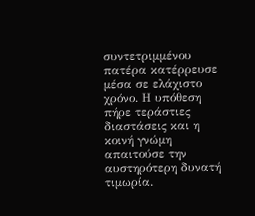συντετριμμένου πατέρα κατέρρευσε μέσα σε ελάχιστο χρόνο. Η υπόθεση πήρε τεράστιες διαστάσεις και η κοινή γνώμη απαιτούσε την αυστηρότερη δυνατή τιμωρία.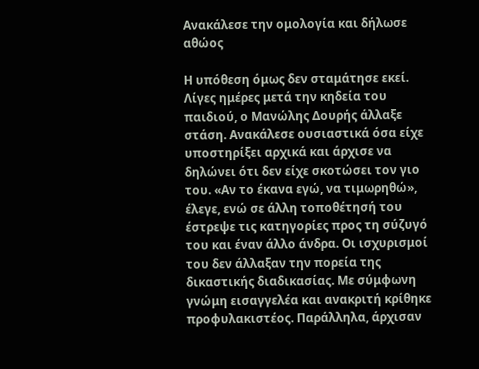Ανακάλεσε την ομολογία και δήλωσε αθώος

Η υπόθεση όμως δεν σταμάτησε εκεί. Λίγες ημέρες μετά την κηδεία του παιδιού, ο Μανώλης Δουρής άλλαξε στάση. Ανακάλεσε ουσιαστικά όσα είχε υποστηρίξει αρχικά και άρχισε να δηλώνει ότι δεν είχε σκοτώσει τον γιο του. «Αν το έκανα εγώ, να τιμωρηθώ», έλεγε, ενώ σε άλλη τοποθέτησή του έστρεψε τις κατηγορίες προς τη σύζυγό του και έναν άλλο άνδρα. Οι ισχυρισμοί του δεν άλλαξαν την πορεία της δικαστικής διαδικασίας. Με σύμφωνη γνώμη εισαγγελέα και ανακριτή κρίθηκε προφυλακιστέος. Παράλληλα, άρχισαν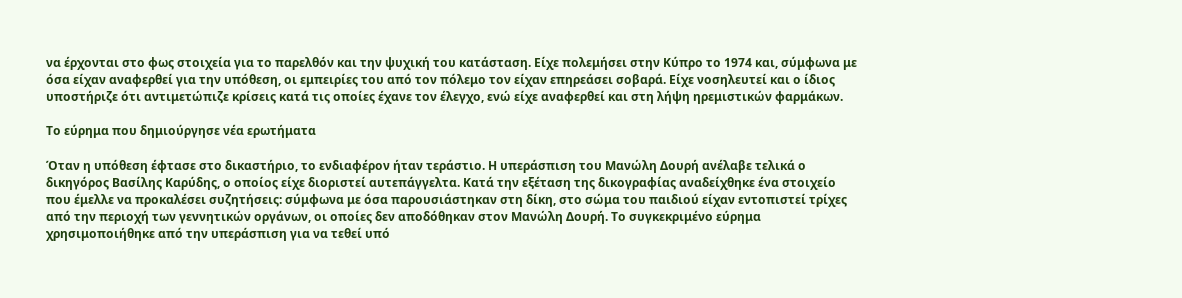να έρχονται στο φως στοιχεία για το παρελθόν και την ψυχική του κατάσταση. Είχε πολεμήσει στην Κύπρο το 1974 και, σύμφωνα με όσα είχαν αναφερθεί για την υπόθεση, οι εμπειρίες του από τον πόλεμο τον είχαν επηρεάσει σοβαρά. Είχε νοσηλευτεί και ο ίδιος υποστήριζε ότι αντιμετώπιζε κρίσεις κατά τις οποίες έχανε τον έλεγχο, ενώ είχε αναφερθεί και στη λήψη ηρεμιστικών φαρμάκων.

Το εύρημα που δημιούργησε νέα ερωτήματα

Όταν η υπόθεση έφτασε στο δικαστήριο, το ενδιαφέρον ήταν τεράστιο. Η υπεράσπιση του Μανώλη Δουρή ανέλαβε τελικά ο δικηγόρος Βασίλης Καρύδης, ο οποίος είχε διοριστεί αυτεπάγγελτα. Κατά την εξέταση της δικογραφίας αναδείχθηκε ένα στοιχείο που έμελλε να προκαλέσει συζητήσεις: σύμφωνα με όσα παρουσιάστηκαν στη δίκη, στο σώμα του παιδιού είχαν εντοπιστεί τρίχες από την περιοχή των γεννητικών οργάνων, οι οποίες δεν αποδόθηκαν στον Μανώλη Δουρή. Το συγκεκριμένο εύρημα χρησιμοποιήθηκε από την υπεράσπιση για να τεθεί υπό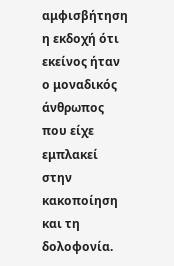αμφισβήτηση η εκδοχή ότι εκείνος ήταν ο μοναδικός άνθρωπος που είχε εμπλακεί στην κακοποίηση και τη δολοφονία.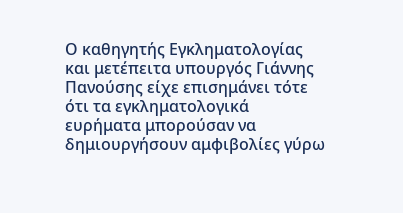Ο καθηγητής Εγκληματολογίας και μετέπειτα υπουργός Γιάννης Πανούσης είχε επισημάνει τότε ότι τα εγκληματολογικά ευρήματα μπορούσαν να δημιουργήσουν αμφιβολίες γύρω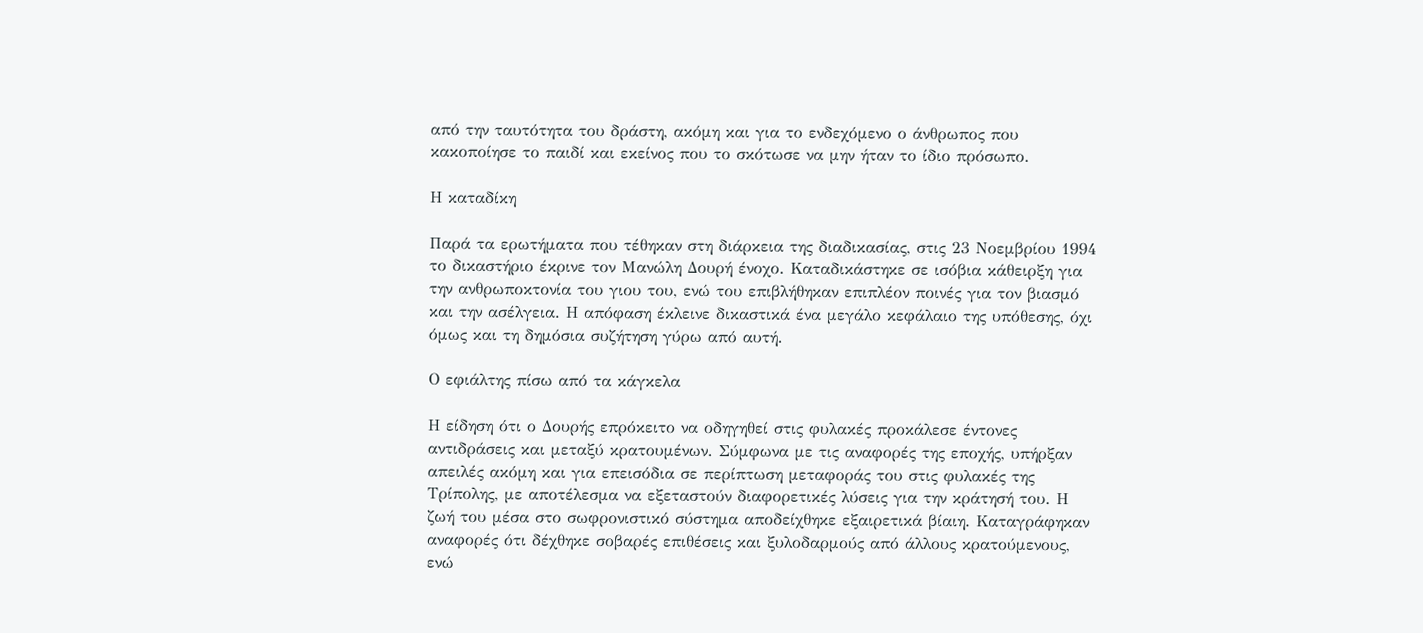από την ταυτότητα του δράστη, ακόμη και για το ενδεχόμενο ο άνθρωπος που κακοποίησε το παιδί και εκείνος που το σκότωσε να μην ήταν το ίδιο πρόσωπο.

Η καταδίκη

Παρά τα ερωτήματα που τέθηκαν στη διάρκεια της διαδικασίας, στις 23 Νοεμβρίου 1994 το δικαστήριο έκρινε τον Μανώλη Δουρή ένοχο. Καταδικάστηκε σε ισόβια κάθειρξη για την ανθρωποκτονία του γιου του, ενώ του επιβλήθηκαν επιπλέον ποινές για τον βιασμό και την ασέλγεια. Η απόφαση έκλεινε δικαστικά ένα μεγάλο κεφάλαιο της υπόθεσης, όχι όμως και τη δημόσια συζήτηση γύρω από αυτή.

Ο εφιάλτης πίσω από τα κάγκελα

Η είδηση ότι ο Δουρής επρόκειτο να οδηγηθεί στις φυλακές προκάλεσε έντονες αντιδράσεις και μεταξύ κρατουμένων. Σύμφωνα με τις αναφορές της εποχής, υπήρξαν απειλές ακόμη και για επεισόδια σε περίπτωση μεταφοράς του στις φυλακές της Τρίπολης, με αποτέλεσμα να εξεταστούν διαφορετικές λύσεις για την κράτησή του. Η ζωή του μέσα στο σωφρονιστικό σύστημα αποδείχθηκε εξαιρετικά βίαιη. Καταγράφηκαν αναφορές ότι δέχθηκε σοβαρές επιθέσεις και ξυλοδαρμούς από άλλους κρατούμενους, ενώ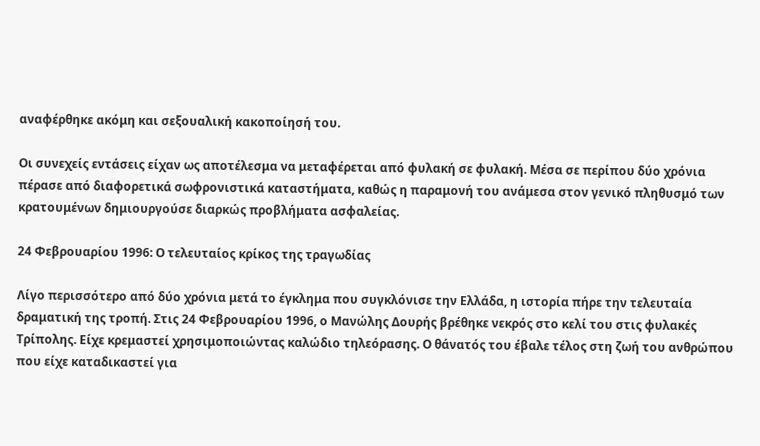αναφέρθηκε ακόμη και σεξουαλική κακοποίησή του.

Οι συνεχείς εντάσεις είχαν ως αποτέλεσμα να μεταφέρεται από φυλακή σε φυλακή. Μέσα σε περίπου δύο χρόνια πέρασε από διαφορετικά σωφρονιστικά καταστήματα, καθώς η παραμονή του ανάμεσα στον γενικό πληθυσμό των κρατουμένων δημιουργούσε διαρκώς προβλήματα ασφαλείας.

24 Φεβρουαρίου 1996: Ο τελευταίος κρίκος της τραγωδίας

Λίγο περισσότερο από δύο χρόνια μετά το έγκλημα που συγκλόνισε την Ελλάδα, η ιστορία πήρε την τελευταία δραματική της τροπή. Στις 24 Φεβρουαρίου 1996, ο Μανώλης Δουρής βρέθηκε νεκρός στο κελί του στις φυλακές Τρίπολης. Είχε κρεμαστεί χρησιμοποιώντας καλώδιο τηλεόρασης. Ο θάνατός του έβαλε τέλος στη ζωή του ανθρώπου που είχε καταδικαστεί για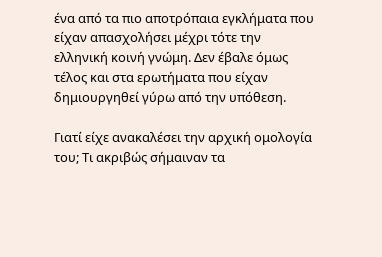ένα από τα πιο αποτρόπαια εγκλήματα που είχαν απασχολήσει μέχρι τότε την ελληνική κοινή γνώμη. Δεν έβαλε όμως τέλος και στα ερωτήματα που είχαν δημιουργηθεί γύρω από την υπόθεση.

Γιατί είχε ανακαλέσει την αρχική ομολογία του; Τι ακριβώς σήμαιναν τα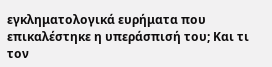εγκληματολογικά ευρήματα που επικαλέστηκε η υπεράσπισή του; Και τι τον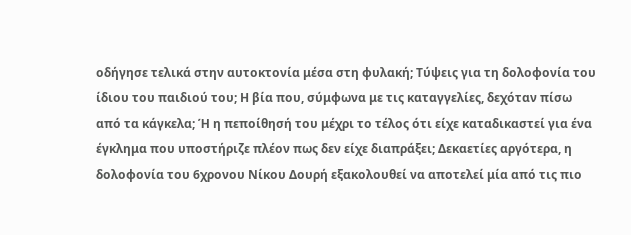οδήγησε τελικά στην αυτοκτονία μέσα στη φυλακή; Τύψεις για τη δολοφονία του ίδιου του παιδιού του; Η βία που, σύμφωνα με τις καταγγελίες, δεχόταν πίσω από τα κάγκελα; Ή η πεποίθησή του μέχρι το τέλος ότι είχε καταδικαστεί για ένα έγκλημα που υποστήριζε πλέον πως δεν είχε διαπράξει; Δεκαετίες αργότερα, η δολοφονία του 6χρονου Νίκου Δουρή εξακολουθεί να αποτελεί μία από τις πιο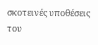σκοτεινές υποθέσεις του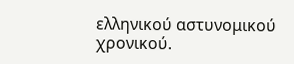ελληνικού αστυνομικού χρονικού.